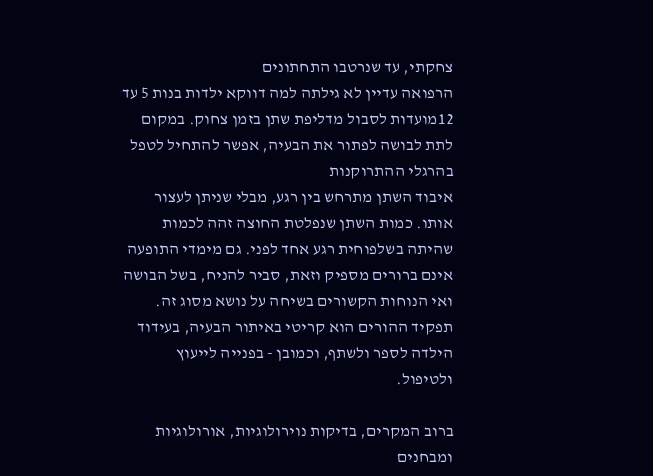צחקתי, עד שנרטבו התחתונים
הרפואה עדיין לא גילתה למה דווקא ילדות בנות 5 עד 12מועדות לסבול מדליפת שתן בזמן צחוק. במקום לתת לבושה לפתור את הבעיה, אפשר להתחיל לטפל בהרגלי ההתרוקנות
איבוד השתן מתרחש בין רגע, מבלי שניתן לעצור אותו. כמות השתן שנפלטת החוצה זהה לכמות שהיתה בשלפוחית רגע אחד לפני. גם מימדי התופעה אינם ברורים מספיק וזאת, סביר להניח, בשל הבושה ואי הנוחות הקשורים בשיחה על נושא מסוג זה. תפקיד ההורים הוא קריטי באיתור הבעיה, בעידוד הילדה לספר ולשתף, וכמובן - בפנייה לייעוץ ולטיפול.

ברוב המקרים, בדיקות נוירולוגיות, אורולוגיות ומבחנים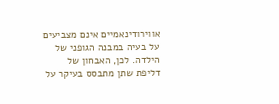אווירודינאמיים אינם מצביעים על בעיה במבנה הגופני של הילדה. לכן, האבחון של דליפת שתן מתבסס בעיקר על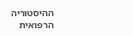ההיסטוריה הרפואית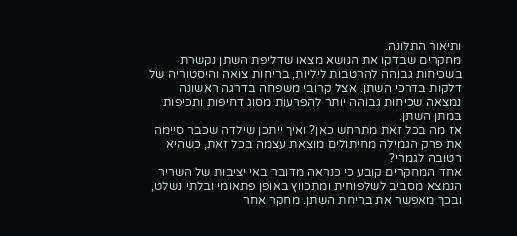ותיאור התלונה.
מחקרים שבדקו את הנושא מצאו שדליפת השתן נקשרת בשכיחות גבוהה להרטבות ליליות, בריחות צואה והיסטוריה של דלקות בדרכי השתן. אצל קרובי משפחה בדרגה ראשונה נמצאה שכיחות גבוהה יותר להפרעות מסוג דחיפות ותכיפות במתן השתן.
אז מה בכל זאת מתרחש כאן? ואיך ייתכן שילדה שכבר סיימה את פרק הגמילה מחיתולים מוצאת עצמה בכל זאת, כשהיא רטובה לגמרי?
אחד המחקרים קובע כי כנראה מדובר באי יציבות של השריר הנמצא מסביב לשלפוחית ומתכווץ באופן פתאומי ובלתי נשלט, ובכך מאפשר את בריחת השתן. מחקר אחר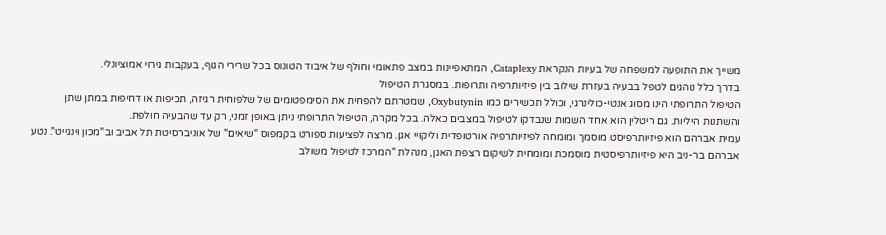משייך את התופעה למשפחה של בעיות הנקראת Cataplexy, המתאפיינות במצב פתאומי וחולף של איבוד הטונוס בכל שרירי הגוף, בעקבות גירוי אמוציונלי.
בדרך כלל נוהגים לטפל בבעיה בעזרת שילוב בין פיזיותרפיה ותרופות. במסגרת הטיפול
הטיפול התרופתי הינו מסוג אנטי-כולינרגי, וכולל תכשירים כמו Oxybutynin, שמטרתם להפחית את הסימפטומים של שלפוחית רגיזה, תכיפות או דחיפות במתן שתן והשתנות היליות. גם ריטלין הוא אחד השמות שנבדקו לטיפול במצבים כאלה. בכל מקרה, הטיפול התרופתי ניתן באופן זמני, רק עד שהבעיה חולפת.
עמית אברהם הוא פיזיותרפיסט מוסמך ומומחה לפיזיותרפיה אורטופדית וליקויי אגן. מרצה לפציעות ספורט בקמפוס "שיאים" של אוניברסיטת תל אביב וב"מכון וינגייט". נטע אברהם בר-ניב היא פיזיותרפיסטית מוסמכת ומומחית לשיקום רצפת האגן, מנהלת "המרכז לטיפול משולב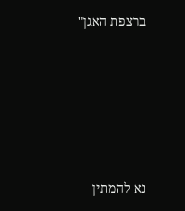ברצפת האגן"







נא להמתין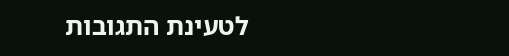לטעינת התגובות